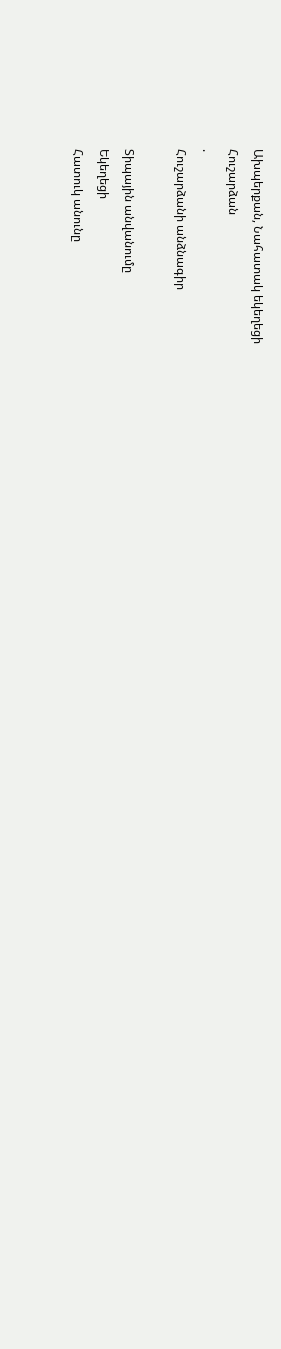Ախպերքան, Նահատակ եկեղեցի
Հուշարձան
.
Հուշարձանի անձնագիր

Տիպային անվանումը
Եկեղեցի
Հատուկ անունը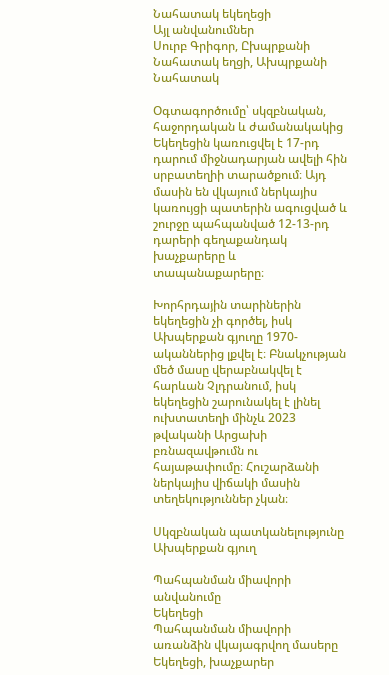Նահատակ եկեղեցի
Այլ անվանումներ
Սուրբ Գրիգոր, Ըխպրքանի Նահատակ եղցի, Ախպրքանի Նահատակ

Օգտագործումը՝ սկզբնական, հաջորդական և ժամանակակից
Եկեղեցին կառուցվել է 17-րդ դարում միջնադարյան ավելի հին սրբատեղիի տարածքում։ Այդ մասին են վկայում ներկայիս կառույցի պատերին ագուցված և շուրջը պահպանված 12-13-րդ դարերի գեղաքանդակ խաչքարերը և տապանաքարերը։

Խորհրդային տարիներին եկեղեցին չի գործել, իսկ Ախպերքան գյուղը 1970-ականներից լքվել է։ Բնակչության մեծ մասը վերաբնակվել է հարևան Չլդրանում, իսկ եկեղեցին շարունակել է լինել ուխտատեղի մինչև 2023 թվականի Արցախի բռնազավթումն ու հայաթափումը։ Հուշարձանի ներկայիս վիճակի մասին տեղեկություններ չկան։

Սկզբնական պատկանելությունը
Ախպերքան գյուղ

Պահպանման միավորի անվանումը
Եկեղեցի
Պահպանման միավորի առանձին վկայագրվող մասերը
Եկեղեցի, խաչքարեր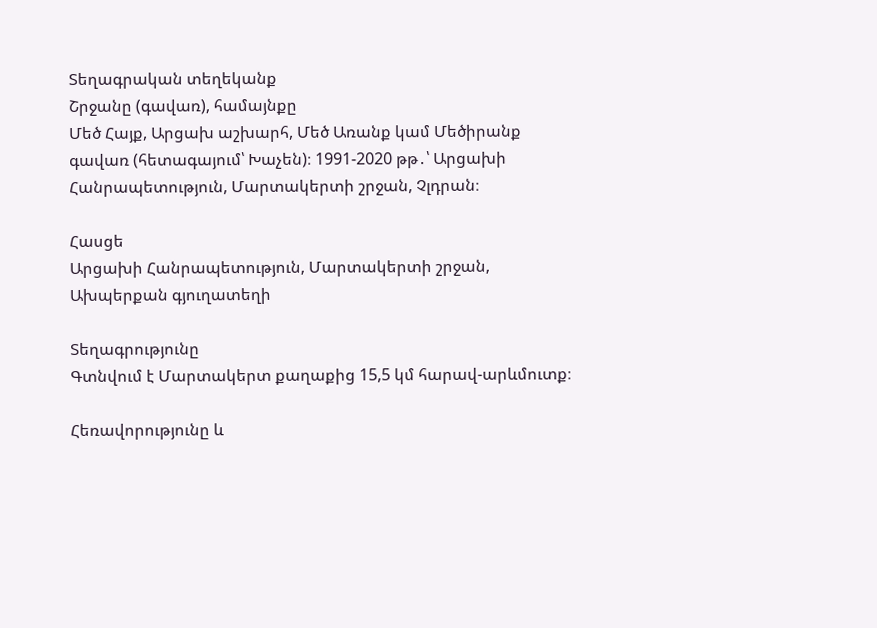Տեղագրական տեղեկանք
Շրջանը (գավառ), համայնքը
Մեծ Հայք, Արցախ աշխարհ, Մեծ Առանք կամ Մեծիրանք գավառ (հետագայում՝ Խաչեն)։ 1991-2020 թթ․՝ Արցախի Հանրապետություն, Մարտակերտի շրջան, Չլդրան։

Հասցե
Արցախի Հանրապետություն, Մարտակերտի շրջան, Ախպերքան գյուղատեղի

Տեղագրությունը
Գտնվում է Մարտակերտ քաղաքից 15,5 կմ հարավ-արևմուտք։

Հեռավորությունը և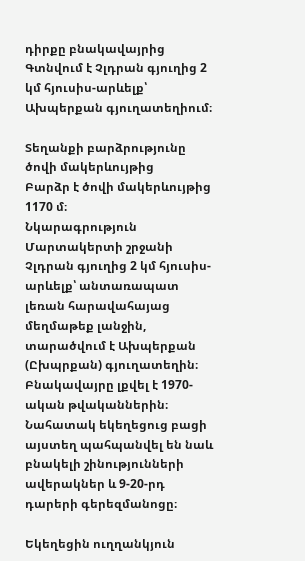դիրքը բնակավայրից
Գտնվում է Չլդրան գյուղից 2 կմ հյուսիս-արևելք՝ Ախպերքան գյուղատեղիում։

Տեղանքի բարձրությունը ծովի մակերևույթից
Բարձր է ծովի մակերևույթից 1170 մ։
Նկարագրություն
Մարտակերտի շրջանի Չլդրան գյուղից 2 կմ հյուսիս-արևելք՝ անտառապատ լեռան հարավահայաց մեղմաթեք լանջին, տարածվում է Ախպերքան (Ըխպրքան) գյուղատեղին։ Բնակավայրը լքվել է 1970-ական թվականներին։ Նահատակ եկեղեցուց բացի այստեղ պահպանվել են նաև բնակելի շինությունների ավերակներ և 9-20-րդ դարերի գերեզմանոցը։

Եկեղեցին ուղղանկյուն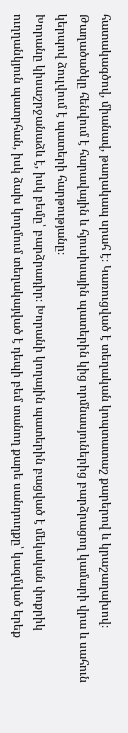հատակագծով, միանավ, թաղակապ սրահ է։ Կառուցված է տեղական կոպտատաշ քարերով և կրաշաղախով։ Թաղածածկը հենվում է հարավային և հյուսիսային պատերին կից որմնասյուներից բարձրացող կամարի վրա և սահուն կերպով ձուլվում է պատերի հարթությանը։
Խորանը կիսաշրջանաձև է, իսկ բեմը՝ բարձրադիր։ Խորանի կողային պատերին բացված է մեկական փոքրիկ ուղղանկյուն պատրհան, իսկ ձախ կողմում տեղակայված է դեպի բեմ տանող քարե սանդուղքը՝ կազմված երեք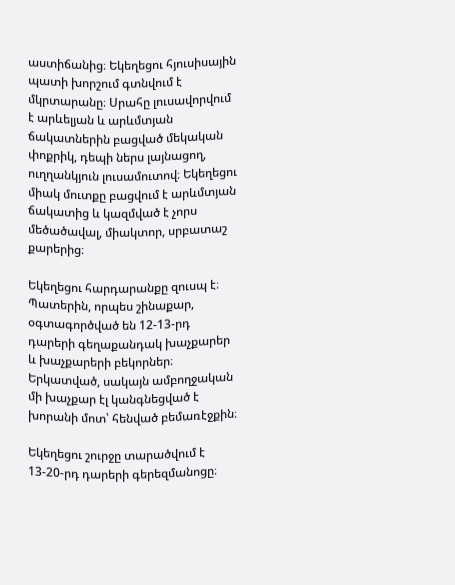աստիճանից։ Եկեղեցու հյուսիսային պատի խորշում գտնվում է մկրտարանը։ Սրահը լուսավորվում է արևելյան և արևմտյան ճակատներին բացված մեկական փոքրիկ, դեպի ներս լայնացող, ուղղանկյուն լուսամուտով։ Եկեղեցու միակ մուտքը բացվում է արևմտյան ճակատից և կազմված է չորս մեծածավալ, միակտոր, սրբատաշ քարերից։

Եկեղեցու հարդարանքը զուսպ է։ Պատերին, որպես շինաքար, օգտագործված են 12-13-րդ դարերի գեղաքանդակ խաչքարեր և խաչքարերի բեկորներ։ Երկատված, սակայն ամբողջական մի խաչքար էլ կանգնեցված է խորանի մոտ՝ հենված բեմառէջքին։

Եկեղեցու շուրջը տարածվում է 13-20-րդ դարերի գերեզմանոցը։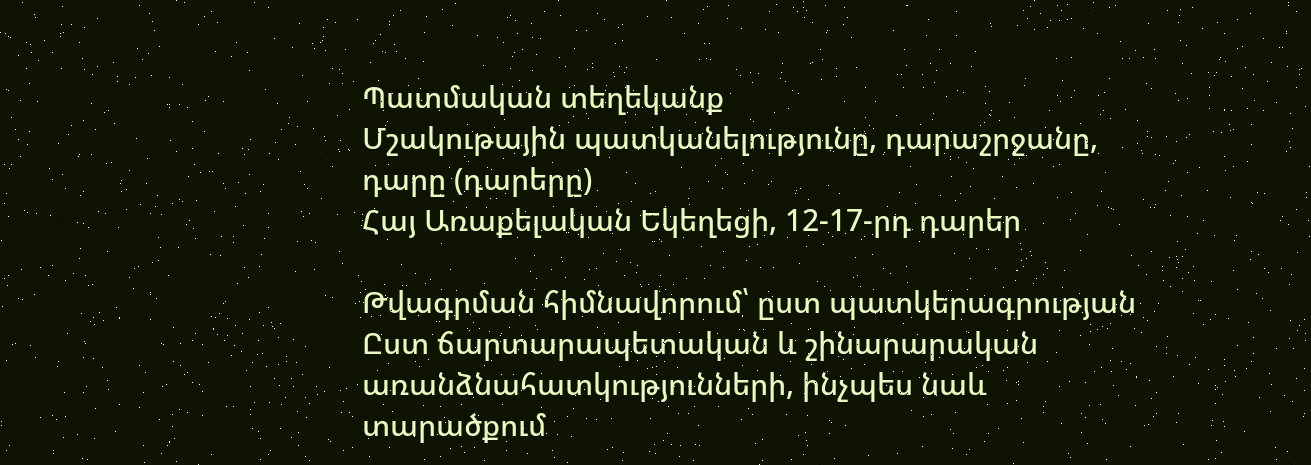Պատմական տեղեկանք
Մշակութային պատկանելությունը, դարաշրջանը, դարը (դարերը)
Հայ Առաքելական Եկեղեցի, 12-17-րդ դարեր

Թվագրման հիմնավորում՝ ըստ պատկերագրության
Ըստ ճարտարապետական և շինարարական առանձնահատկությունների, ինչպես նաև տարածքում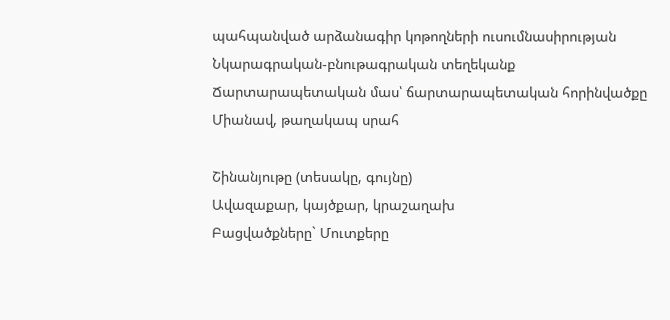պահպանված արձանագիր կոթողների ուսումնասիրության
Նկարագրական-բնութագրական տեղեկանք
Ճարտարապետական մաս՝ ճարտարապետական հորինվածքը
Միանավ, թաղակապ սրահ

Շինանյութը (տեսակը, գույնը)
Ավազաքար, կայծքար, կրաշաղախ
Բացվածքները` Մուտքերը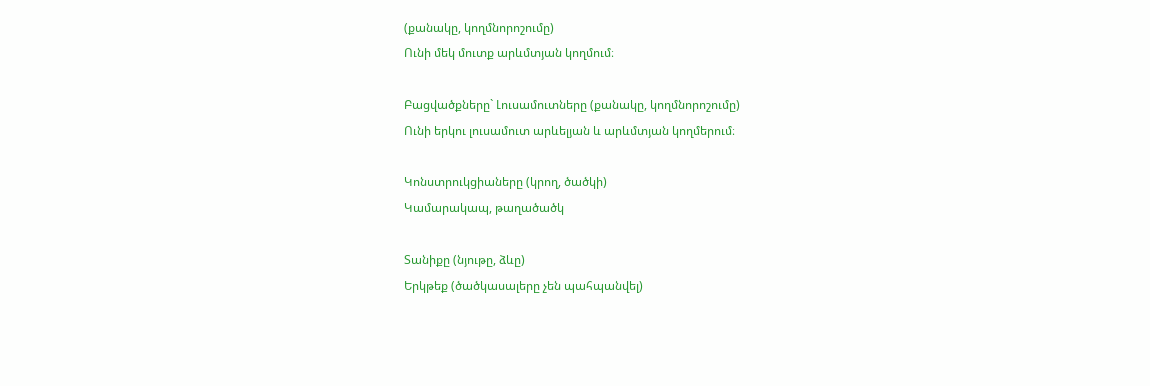(քանակը, կողմնորոշումը)
Ունի մեկ մուտք արևմտյան կողմում։

Բացվածքները` Լուսամուտները (քանակը, կողմնորոշումը)
Ունի երկու լուսամուտ արևելյան և արևմտյան կողմերում։

Կոնստրուկցիաները (կրող, ծածկի)
Կամարակապ, թաղածածկ

Տանիքը (նյութը, ձևը)
Երկթեք (ծածկասալերը չեն պահպանվել)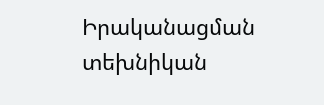Իրականացման տեխնիկան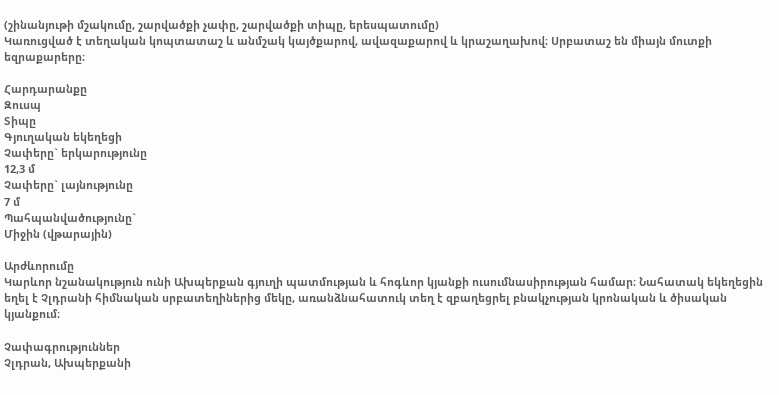(շինանյութի մշակումը, շարվածքի չափը, շարվածքի տիպը, երեսպատումը)
Կառուցված է տեղական կոպտատաշ և անմշակ կայծքարով, ավազաքարով և կրաշաղախով։ Սրբատաշ են միայն մուտքի եզրաքարերը։

Հարդարանքը
Զուսպ
Տիպը
Գյուղական եկեղեցի
Չափերը` երկարությունը
12,3 մ
Չափերը` լայնությունը
7 մ
Պահպանվածությունը`
Միջին (վթարային)

Արժևորումը
Կարևոր նշանակություն ունի Ախպերքան գյուղի պատմության և հոգևոր կյանքի ուսումնասիրության համար։ Նահատակ եկեղեցին եղել է Չլդրանի հիմնական սրբատեղիներից մեկը, առանձնահատուկ տեղ է զբաղեցրել բնակչության կրոնական և ծիսական կյանքում։

Չափագրություններ
Չլդրան, Ախպերքանի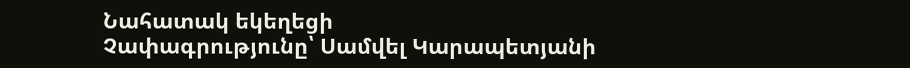Նահատակ եկեղեցի
Չափագրությունը՝ Սամվել Կարապետյանի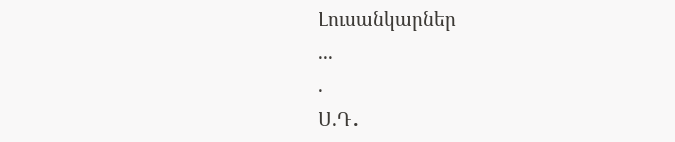Լուսանկարներ
...
.
Ս.Դ․